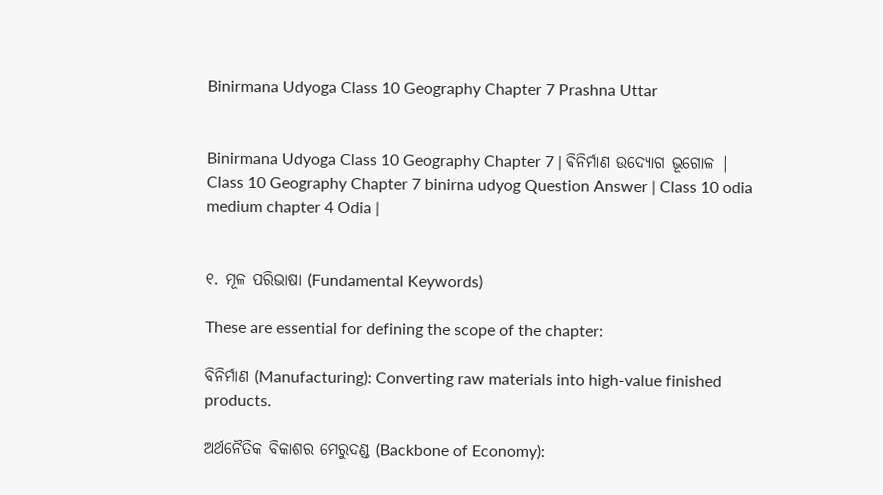Binirmana Udyoga Class 10 Geography Chapter 7 Prashna Uttar


Binirmana Udyoga Class 10 Geography Chapter 7 | ଵିନିର୍ମାଣ ଉଦ୍ୟୋଗ ଭୂଗୋଳ |  Class 10 Geography Chapter 7 binirna udyog Question Answer | Class 10 odia medium chapter 4 Odia |


୧. ମୂଳ ପରିଭାଷା (Fundamental Keywords)

These are essential for defining the scope of the chapter:

ବିନିର୍ମାଣ (Manufacturing): Converting raw materials into high-value finished products.

ଅର୍ଥନୈତିକ ବିକାଶର ମେରୁଦଣ୍ଡ (Backbone of Economy):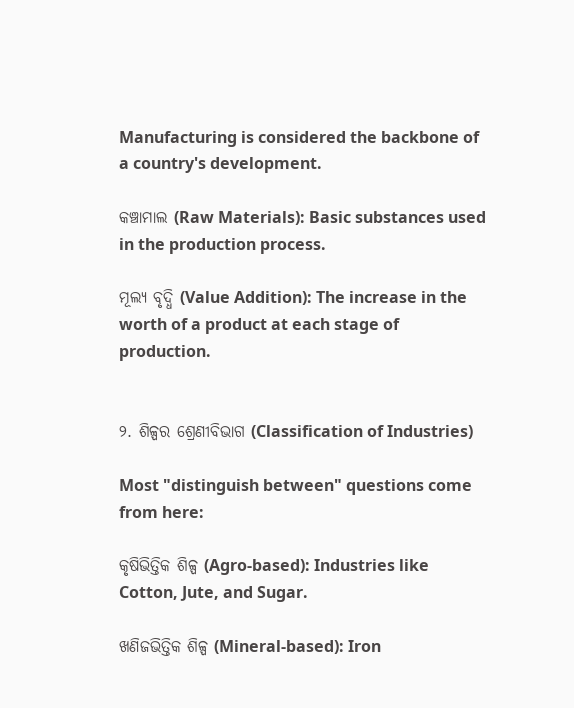Manufacturing is considered the backbone of a country's development.

କଞ୍ଚାମାଲ (Raw Materials): Basic substances used in the production process.

ମୂଲ୍ୟ ବୃଦ୍ଧି (Value Addition): The increase in the worth of a product at each stage of production.


୨. ଶିଳ୍ପର ଶ୍ରେଣୀବିଭାଗ (Classification of Industries)

Most "distinguish between" questions come from here:

କୃଷିଭିତ୍ତିକ ଶିଳ୍ପ (Agro-based): Industries like Cotton, Jute, and Sugar.

ଖଣିଜଭିତ୍ତିକ ଶିଳ୍ପ (Mineral-based): Iron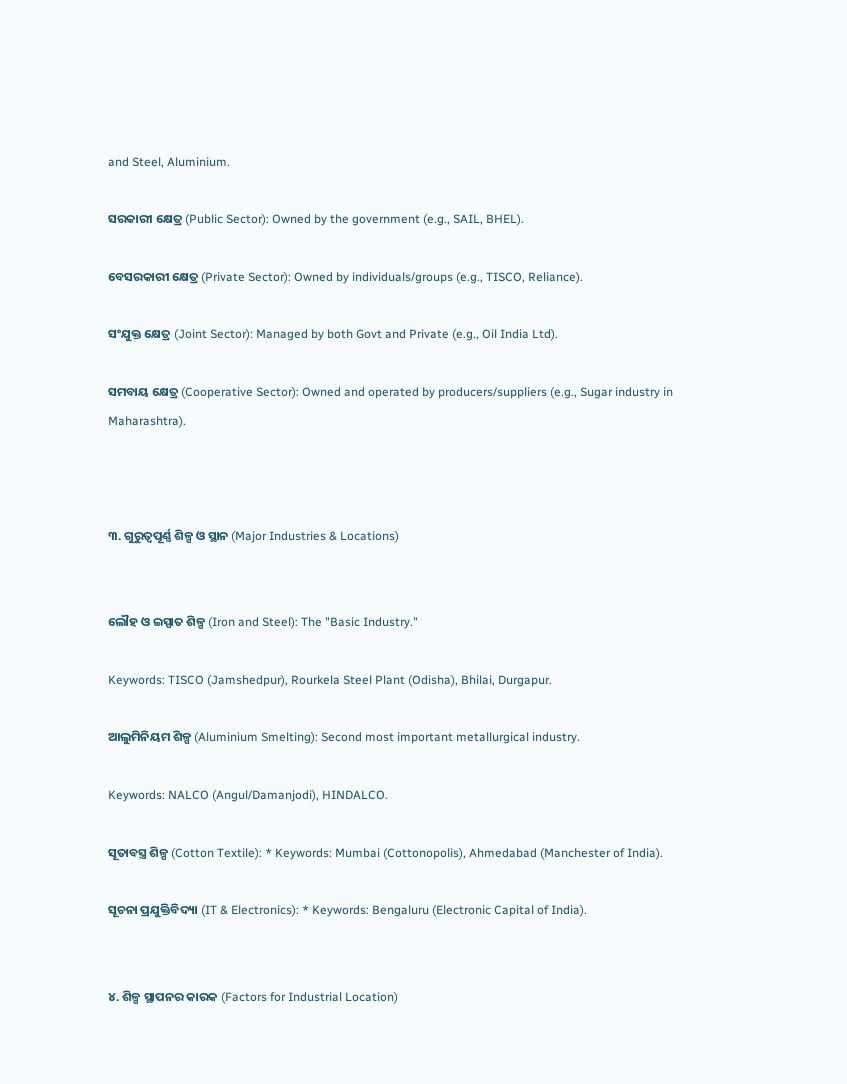and Steel, Aluminium.

ସରକାରୀ କ୍ଷେତ୍ର (Public Sector): Owned by the government (e.g., SAIL, BHEL).

ବେସରକାରୀ କ୍ଷେତ୍ର (Private Sector): Owned by individuals/groups (e.g., TISCO, Reliance).

ସଂଯୁକ୍ତ କ୍ଷେତ୍ର (Joint Sector): Managed by both Govt and Private (e.g., Oil India Ltd).

ସମବାୟ କ୍ଷେତ୍ର (Cooperative Sector): Owned and operated by producers/suppliers (e.g., Sugar industry in Maharashtra).



୩. ଗୁରୁତ୍ୱପୂର୍ଣ୍ଣ ଶିଳ୍ପ ଓ ସ୍ଥାନ (Major Industries & Locations)


ଲୌହ ଓ ଇସ୍ପାତ ଶିଳ୍ପ (Iron and Steel): The "Basic Industry."

Keywords: TISCO (Jamshedpur), Rourkela Steel Plant (Odisha), Bhilai, Durgapur.

ଆଲୁମିନିୟମ ଶିଳ୍ପ (Aluminium Smelting): Second most important metallurgical industry.

Keywords: NALCO (Angul/Damanjodi), HINDALCO.

ସୂତାବସ୍ତ୍ର ଶିଳ୍ପ (Cotton Textile): * Keywords: Mumbai (Cottonopolis), Ahmedabad (Manchester of India).

ସୂଚନା ପ୍ରଯୁକ୍ତିବିଦ୍ୟା (IT & Electronics): * Keywords: Bengaluru (Electronic Capital of India).


୪. ଶିଳ୍ପ ସ୍ଥାପନର କାରକ (Factors for Industrial Location)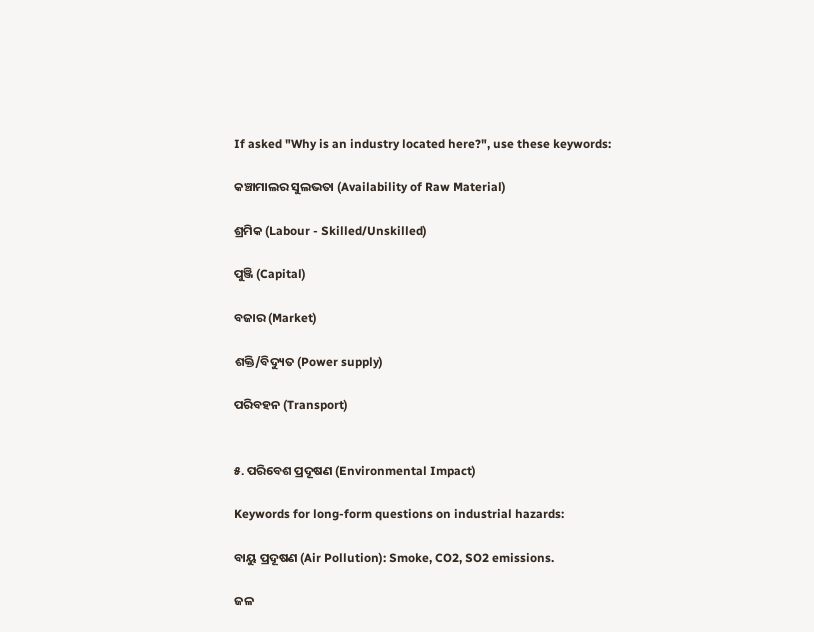If asked "Why is an industry located here?", use these keywords:

କଞ୍ଚାମାଲର ସୁଲଭତା (Availability of Raw Material)

ଶ୍ରମିକ (Labour - Skilled/Unskilled)

ପୁଞ୍ଜି (Capital)

ବଜାର (Market)

ଶକ୍ତି/ବିଦ୍ୟୁତ (Power supply)

ପରିବହନ (Transport)


୫. ପରିବେଶ ପ୍ରଦୂଷଣ (Environmental Impact)

Keywords for long-form questions on industrial hazards:

ବାୟୁ ପ୍ରଦୂଷଣ (Air Pollution): Smoke, CO2, SO2 emissions.

ଜଳ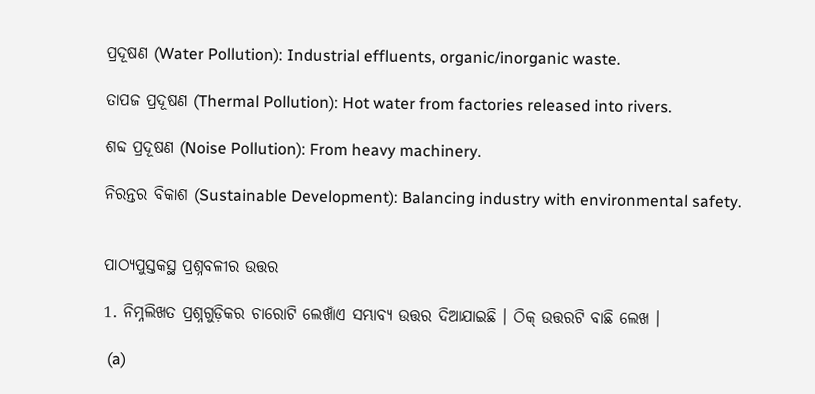ପ୍ରଦୂଷଣ (Water Pollution): Industrial effluents, organic/inorganic waste.

ତାପଜ ପ୍ରଦୂଷଣ (Thermal Pollution): Hot water from factories released into rivers.

ଶବ୍ଦ ପ୍ରଦୂଷଣ (Noise Pollution): From heavy machinery.

ନିରନ୍ତର ବିକାଶ (Sustainable Development): Balancing industry with environmental safety.


ପାଠ୍ୟପୁସ୍ତକସ୍ଥ ପ୍ରଶ୍ନବଳୀର ଉତ୍ତର

1. ନିମ୍ନଲିଖତ ପ୍ରଶ୍ନଗୁଡ଼ିକର ଚାରୋଟି ଲେଖାଁଏ ସମ୍ଭାବ୍ୟ ଉତ୍ତର ଦିଆଯାଇଛି । ଠିକ୍ ଉତ୍ତରଟି ବାଛି ଲେଖ ।

 (a)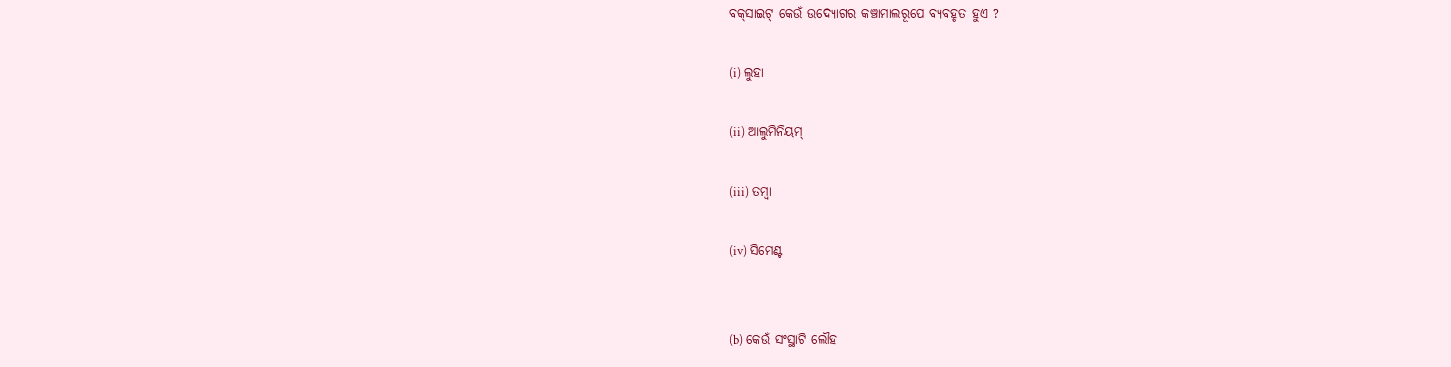ବକ୍‌ସାଇଟ୍ କେଉଁ ଉଦ୍ୟୋଗର କଞ୍ଚାମାଲରୂପେ ବ୍ୟବହୃତ ହୁଏ ?

(i) ଲୁହା

(ii) ଆଲୁମିନିୟମ୍

(iii) ତମ୍ବା

(iv) ସିମେଣ୍ଟ


(b) କେଉଁ ସଂସ୍ଥାଟି ଲୌହ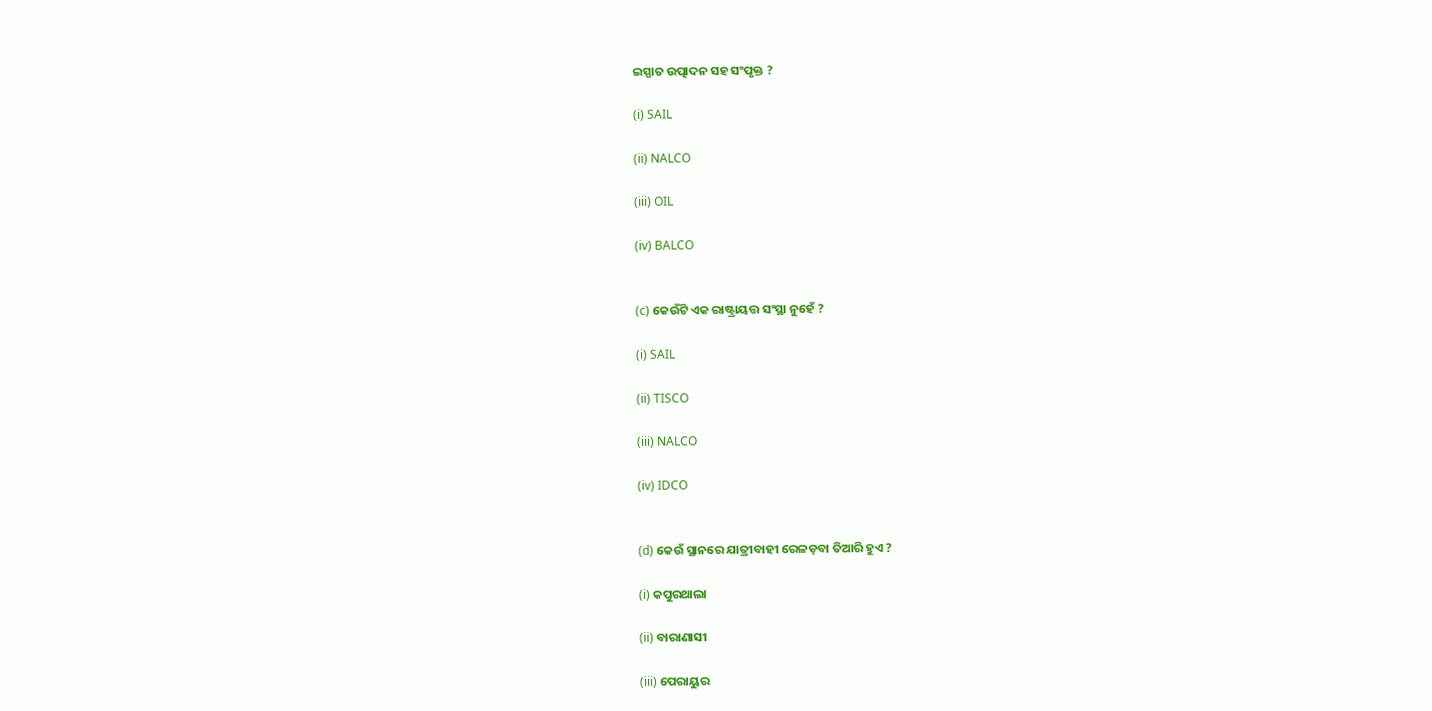ଇସ୍ପାତ ଉତ୍ପାଦନ ସହ ସଂପୃକ୍ତ ?

(i) SAIL

(ii) NALCO

(iii) OIL

(iv) BALCO


(c) କେଉଁଟି ଏକ ରାଷ୍ଟ୍ରାୟତ୍ତ ସଂସ୍ଥା ନୁହେଁ ?

(i) SAIL

(ii) TISCO

(iii) NALCO

(iv) IDCO


(d) କେଉଁ ସ୍ଥାନରେ ଯାତ୍ରୀବାହୀ ରେଳଡ଼ବା ତିଆରି ହୁଏ ?

(i) କପୁରଥାଲା

(ii) ବାରାଣାସୀ

(iii) ପେରାୟୁର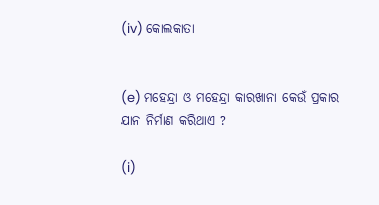(iv) କୋଲକାତା


(e) ମହେନ୍ଦ୍ରା ଓ ମହେନ୍ଦ୍ରା କାରଖାନା କେଉଁ ପ୍ରକାର ଯାନ ନିର୍ମାଣ କରିଥାଏ ?

(i)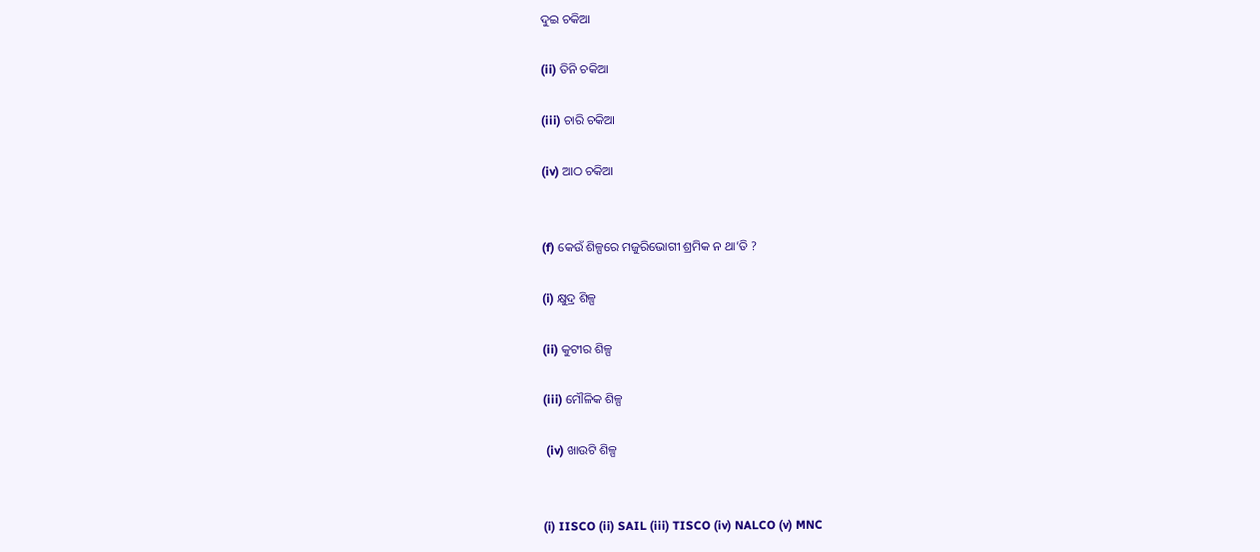ଦୁଇ ଚକିଆ

(ii) ତିନି ଚକିଆ

(iii) ଚାରି ଚକିଆ

(iv) ଆଠ ଚକିଆ


(f) କେଉଁ ଶିଳ୍ପରେ ମଜୁରିଭୋଗୀ ଶ୍ରମିକ ନ ଥା’ତି ?

(i) କ୍ଷୁଦ୍ର ଶିଳ୍ପ

(ii) କୁଟୀର ଶିଳ୍ପ

(iii) ମୌଳିକ ଶିଳ୍ପ

 (iv) ଖାଉଟି ଶିଳ୍ପ


(i) IISCO (ii) SAIL (iii) TISCO (iv) NALCO (v) MNC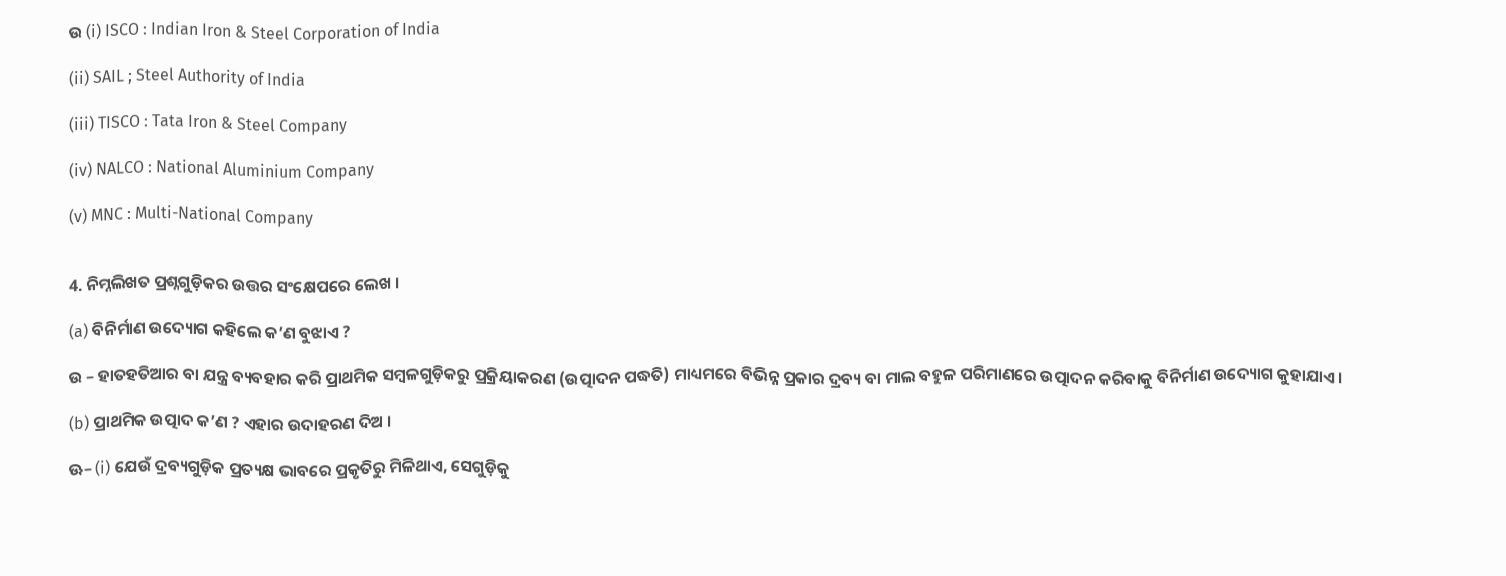ଉ (i) ISCO : Indian Iron & Steel Corporation of India

(ii) SAIL ; Steel Authority of India

(iii) TISCO : Tata Iron & Steel Company

(iv) NALCO : National Aluminium Company

(v) MNC : Multi-National Company


4. ନିମ୍ନଲିଖତ ପ୍ରଶ୍ନଗୁଡ଼ିକର ଉତ୍ତର ସଂକ୍ଷେପରେ ଲେଖ ।

(a) ବିନିର୍ମାଣ ଉଦ୍ୟୋଗ କହିଲେ କ’ଣ ବୁଝାଏ ?

ଉ – ହାତହତିଆର ବା ଯନ୍ତ୍ର ବ୍ୟବହାର କରି ପ୍ରାଥମିକ ସମ୍ବଳଗୁଡ଼ିକରୁ ପ୍ରକ୍ରିୟାକରଣ (ଉତ୍ପାଦନ ପଦ୍ଧତି) ମାଧ୍ୟମରେ ବିଭିନ୍ନ ପ୍ରକାର ଦ୍ରବ୍ୟ ବା ମାଲ ବହୁଳ ପରିମାଣରେ ଉତ୍ପାଦନ କରିବାକୁ ବିନିର୍ମାଣ ଉଦ୍ୟୋଗ କୁହାଯାଏ।

(b) ପ୍ରାଥମିକ ଉତ୍ପାଦ କ’ଣ ? ଏହାର ଉଦାହରଣ ଦିଅ ।

ଊ– (i) ଯେଉଁ ଦ୍ରବ୍ୟଗୁଡ଼ିକ ପ୍ରତ୍ୟକ୍ଷ ଭାବରେ ପ୍ରକୃତିରୁ ମିଳିଥାଏ, ସେଗୁଡ଼ିକୁ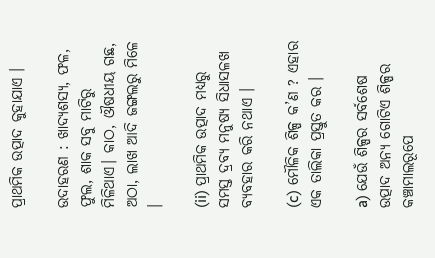ପ୍ରାଥମିକ ଉତ୍ପାଦ କୁହାଯାଏ ।

ଉଦାହରଣ : ଖାଦ୍ୟଶସ୍ୟ, ଫଳ, ଫୁଲ, ଶାକ ସବୁ ମାଟିରୁ ମିଳିଥାଏ। କାଠ, ଔଷଧୀୟ ଗଛ, ଅଠା, ଲାଖ ଆଦି ଜଙ୍ଗଲରୁ ମିଳେ ।

(ii) ପ୍ରାଥମିକ ଉତ୍ପାଦ ମଧ୍ଯରୁ ସମସ୍ତ ଦ୍ରବ୍ୟ ମନୁଷ୍ୟ ସିଧାସଳଖ ବ୍ୟବହାର କରି ନଥାଏ ।

(c) ମୌଳିକ ଶିଳ୍ପ କ’ଣ ? ଏହାର ଏକ ତାଲିକା ପ୍ରସ୍ତୁତ କର ।

a) ଯେଉଁ ଶିଳ୍ପର ସର୍ବଶେଷ ଉତ୍ପାଦ ଅନ୍ୟ ଗୋଟିଏ ଶିଳ୍ପର କଞ୍ଚାମାଲରୂପେ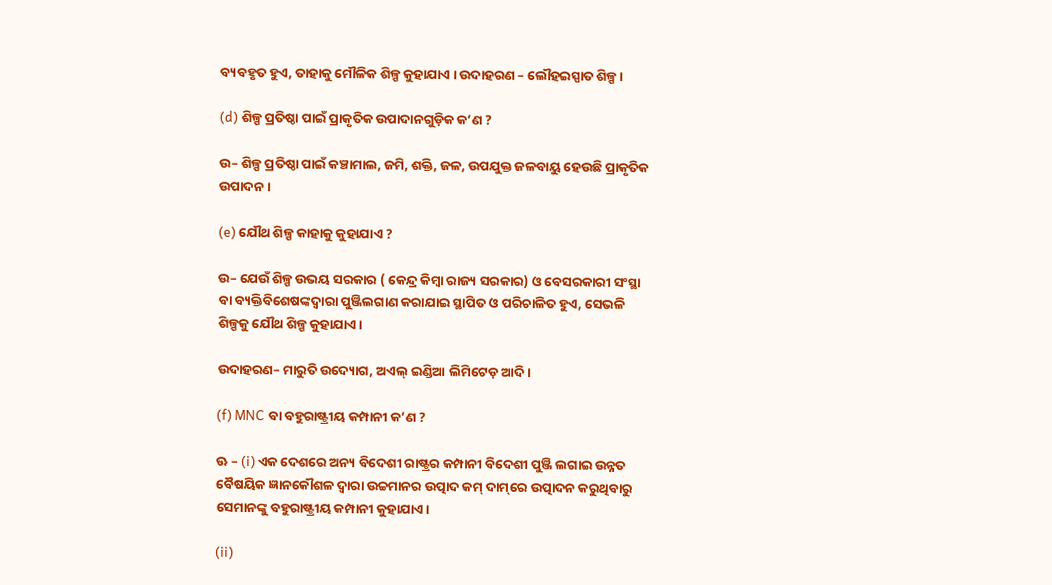ବ୍ୟବହୃତ ହୁଏ, ତାହାକୁ ମୌଳିକ ଶିଳ୍ପ କୁହାଯାଏ । ଉଦାହରଣ – ଲୌହଇସ୍ପାତ ଶିଳ୍ପ।

(d) ଶିଳ୍ପ ପ୍ରତିଷ୍ଠା ପାଇଁ ପ୍ରାକୃତିକ ଉପାଦାନଗୁଡ଼ିକ କ’ଣ ?

ଉ– ଶିଳ୍ପ ପ୍ରତିଷ୍ଠା ପାଇଁ କଞ୍ଚାମାଲ, ଜମି, ଶକ୍ତି, ଜଳ, ଉପଯୁକ୍ତ ଜଳବାୟୁ ହେଉଛି ପ୍ରାକୃତିକ ଉପାଦନ ।

(e) ଯୌଥ ଶିଳ୍ପ କାହାକୁ କୁହାଯାଏ ?

ଉ– ଯେଉଁ ଶିଳ୍ପ ଉଭୟ ସରକାର ( କେନ୍ଦ୍ର କିମ୍ବା ରାଜ୍ୟ ସରକାର) ଓ ବେସରକାରୀ ସଂସ୍ଥା ବା ବ୍ୟକ୍ତିବିଶେଷଙ୍କଦ୍ବାରା ପୁଞ୍ଜିଲଗାଣ କରାଯାଇ ସ୍ଥାପିତ ଓ ପରିଚାଳିତ ହୁଏ, ସେଭଳି ଶିଳ୍ପକୁ ଯୌଥ ଶିଳ୍ପ କୁହାଯାଏ।

ଉଦାହରଣ– ମାରୁତି ଉଦ୍ୟୋଗ, ଅଏଲ୍ ଇଣ୍ଡିଆ ଲିମିଟେଡ଼ ଆଦି।

(f) MNC ବା ବହୁରାଷ୍ଟ୍ରୀୟ କମ୍ପାନୀ କ’ଣ ?

ଊ – (i) ଏକ ଦେଶରେ ଅନ୍ୟ ବିଦେଶୀ ରାଷ୍ଟ୍ରର କମ୍ପାନୀ ବିଦେଶୀ ପୁଞ୍ଜି ଲଗାଇ ଉନ୍ନତ ବୈଷୟିକ ଜ୍ଞାନକୌଶଳ ଦ୍ଵାରା ଉଚ୍ଚମାନର ଉତ୍ପାଦ କମ୍ ଦାମ୍‌ରେ ଉତ୍ପାଦନ କରୁଥିବାରୁ ସେମାନଙ୍କୁ ବହୁରାଷ୍ଟ୍ରୀୟ କମ୍ପାନୀ କୁହାଯାଏ।

(ii)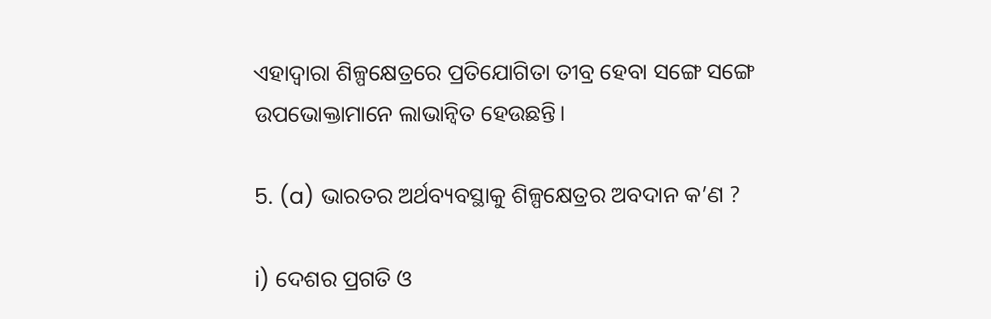ଏହାଦ୍ଵାରା ଶିଳ୍ପକ୍ଷେତ୍ରରେ ପ୍ରତିଯୋଗିତା ତୀବ୍ର ହେବା ସଙ୍ଗେ ସଙ୍ଗେ ଉପଭୋକ୍ତାମାନେ ଲାଭାନ୍ବିତ ହେଉଛନ୍ତି।

5. (a) ଭାରତର ଅର୍ଥବ୍ୟବସ୍ଥାକୁ ଶିଳ୍ପକ୍ଷେତ୍ରର ଅବଦାନ କ’ଣ ?

i) ଦେଶର ପ୍ରଗତି ଓ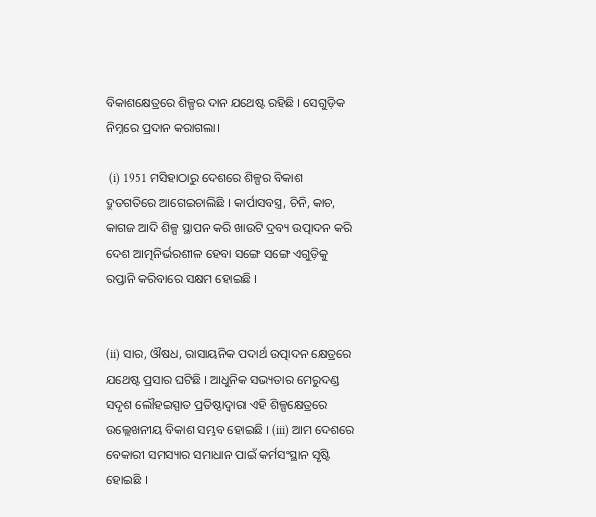ବିକାଶକ୍ଷେତ୍ରରେ ଶିଳ୍ପର ଦାନ ଯଥେଷ୍ଟ ରହିଛି । ସେଗୁଡ଼ିକ ନିମ୍ନରେ ପ୍ରଦାନ କରାଗଲା।

 (i) 1951 ମସିହାଠାରୁ ଦେଶରେ ଶିଳ୍ପର ବିକାଶ ଦ୍ରୁତଗତିରେ ଆଗେଇଚାଲିଛି । କାର୍ପାସବସ୍ତ୍ର, ଚିନି, କାଚ, କାଗଜ ଆଦି ଶିଳ୍ପ ସ୍ଥାପନ କରି ଖାଉଟି ଦ୍ରବ୍ୟ ଉତ୍ପାଦନ କରି ଦେଶ ଆତ୍ମନିର୍ଭରଶୀଳ ହେବା ସଙ୍ଗେ ସଙ୍ଗେ ଏଗୁଡ଼ିକୁ ରପ୍ତାନି କରିବାରେ ସକ୍ଷମ ହୋଇଛି ।


(ii) ସାର, ଔଷଧ, ରାସାୟନିକ ପଦାର୍ଥ ଉତ୍ପାଦନ କ୍ଷେତ୍ରରେ ଯଥେଷ୍ଟ ପ୍ରସାର ଘଟିଛି । ଆଧୁନିକ ସଭ୍ୟତାର ମେରୁଦଣ୍ଡ ସଦୃଶ ଲୌହଇସ୍ପାତ ପ୍ରତିଷ୍ଠାଦ୍ଵାରା ଏହି ଶିଳ୍ପକ୍ଷେତ୍ରରେ ଉଲ୍ଲେଖନୀୟ ବିକାଶ ସମ୍ଭବ ହୋଇଛି । (iii) ଆମ ଦେଶରେ ବେକାରୀ ସମସ୍ୟାର ସମାଧାନ ପାଇଁ କର୍ମସଂସ୍ଥାନ ସୃଷ୍ଟି ହୋଇଛି ।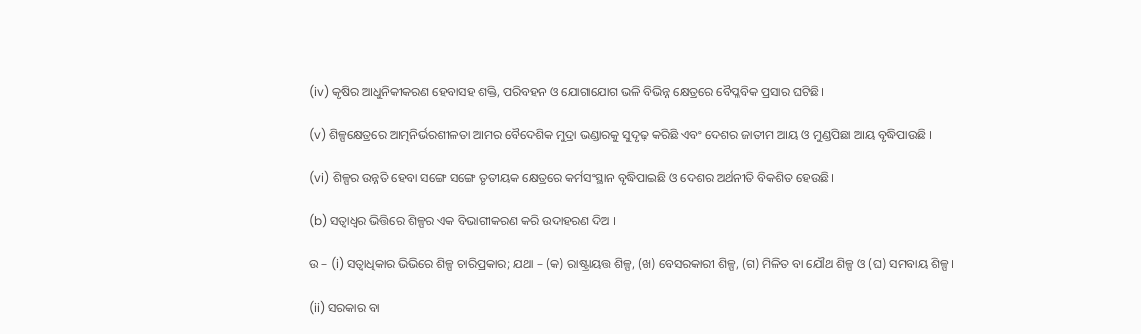(iv) କୃଷିର ଆଧୁନିକୀକରଣ ହେବାସହ ଶକ୍ତି, ପରିବହନ ଓ ଯୋଗାଯୋଗ ଭଳି ବିଭିନ୍ନ କ୍ଷେତ୍ରରେ ବୈପ୍ଳବିକ ପ୍ରସାର ଘଟିଛି।

(v) ଶିଳ୍ପକ୍ଷେତ୍ରରେ ଆତ୍ମନିର୍ଭରଶୀଳତା ଆମର ବୈଦେଶିକ ମୁଦ୍ରା ଭଣ୍ଡାରକୁ ସୁଦୃଢ଼ କରିଛି ଏବଂ ଦେଶର ଜାତୀମ ଆୟ ଓ ମୁଣ୍ଡପିଛା ଆୟ ବୃଦ୍ଧିପାଉଛି ।

(vi) ଶିଳ୍ପର ଉନ୍ନତି ହେବା ସଙ୍ଗେ ସଙ୍ଗେ ତୃତୀୟକ କ୍ଷେତ୍ରରେ କର୍ମସଂସ୍ଥାନ ବୃଦ୍ଧିପାଇଛି ଓ ଦେଶର ଅର୍ଥନୀତି ବିକଶିତ ହେଉଛି।

(b) ସତ୍ବାଧ୍ଵର ଭିତ୍ତିରେ ଶିଳ୍ପର ଏକ ବିଭାଗୀକରଣ କରି ଉଦାହରଣ ଦିଅ ।

ଉ – (i) ସତ୍ଵାଧିକାର ଭିଭିରେ ଶିଳ୍ପ ଚାରିପ୍ରକାର; ଯଥା – (କ) ରାଷ୍ଟ୍ରାୟତ୍ତ ଶିଳ୍ପ, (ଖ) ବେସରକାରୀ ଶିଳ୍ପ, (ଗ) ମିଳିତ ବା ଯୌଥ ଶିଳ୍ପ ଓ (ଘ) ସମବାୟ ଶିଳ୍ପ ।

(ii) ସରକାର ବା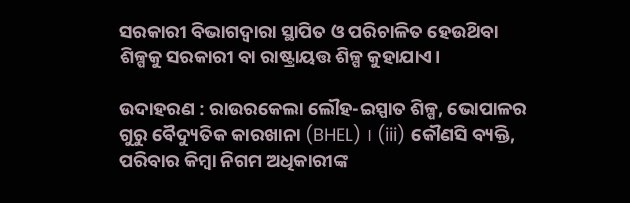ସରକାରୀ ବିଭାଗଦ୍ବାରା ସ୍ଥାପିତ ଓ ପରିଚାଳିତ ହେଉଥ‌ିବା ଶିଳ୍ପକୁ ସରକାରୀ ବା ରାଷ୍ଟ୍ରାୟତ୍ତ ଶିଳ୍ପ କୁହାଯାଏ।

ଉଦାହରଣ : ରାଉରକେଲା ଲୌହ-ଇସ୍ପାତ ଶିଳ୍ପ, ଭୋପାଳର ଗୁରୁ ବୈଦ୍ୟୁତିକ କାରଖାନା (BHEL) । (iii) କୌଣସି ବ୍ୟକ୍ତି, ପରିବାର କିମ୍ବା ନିଗମ ଅଧିକାରୀଙ୍କ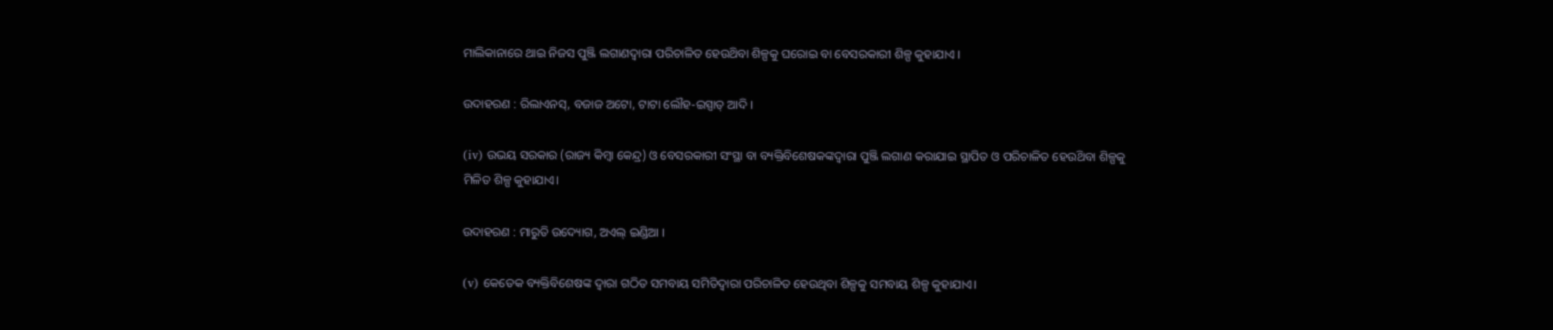ମାଲିକାନାରେ ଥାଇ ନିଜସ ପୁଞ୍ଜି ଲଗାଣଦ୍ବାରା ପରିଚାଳିତ ହେଉଥ‌ିବା ଶିଳ୍ପକୁ ଘରୋଇ ବା ବେସରକାରୀ ଶିଳ୍ପ କୁହାଯାଏ ।

ଉଦାହରଣ : ରିଲାଏନସ୍, ବଜାଜ ଅଟୋ, ଟାଟା ଲୌହ-ଇସ୍ପାତ୍ ଆଦି ।

(iv) ଉଭୟ ସରକାର (ରାଜ୍ୟ କିମ୍ବା କେନ୍ଦ୍ର) ଓ ବେସରକାରୀ ସଂସ୍ଥା ବା ବ୍ୟକ୍ତିବିଶେଷକଙ୍କଦ୍ବାରା ପୁଞ୍ଜି ଲଗାଣ କରାଯାଇ ସ୍ଥାପିତ ଓ ପରିଚାଳିତ ହେଉଥ‌ିବା ଶିଳ୍ପକୁ ମିଳିତ ଶିଳ୍ପ କୁହାଯାଏ।

ଉଦାହରଣ : ମାରୁତି ଉଦ୍ୟୋଗ, ଅଏଲ୍ ଇଣ୍ଡିଆ ।

(v) କେତେକ ବ୍ୟକ୍ତିବିଶେଷଙ୍କ ଦ୍ବାରା ଗଠିତ ସମବାୟ ସମିତିଦ୍ଵାରା ପରିଚାଳିତ ହେଉଥିବା ଶିଳ୍ପକୁ ସମବାୟ ଶିଳ୍ପ କୁହାଯାଏ।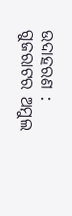ଉଦାହରଣ : ଗୁଜରାଟର ଅମୁଲ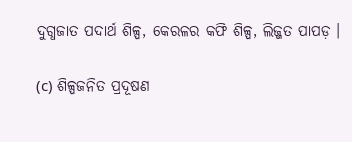ଦୁଗ୍ଧଜାତ ପଦାର୍ଥ ଶିଳ୍ପ, କେରଳର କଫି ଶିଳ୍ପ, ଲିଜ୍ଜତ ପାପଡ଼ ।

(c) ଶିଳ୍ପଜନିତ ପ୍ରଦୂଷଣ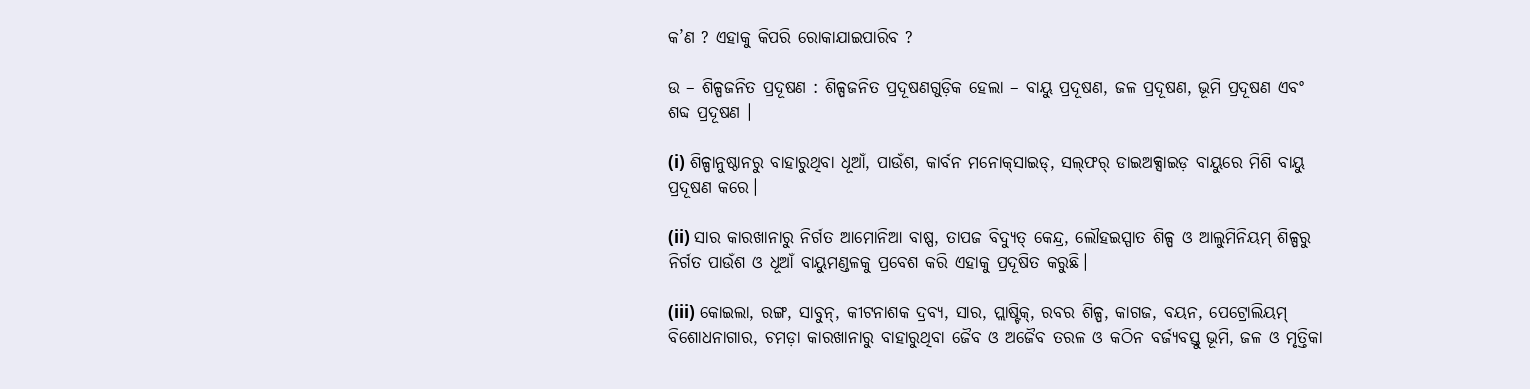କ’ଣ ? ଏହାକୁ କିପରି ରୋକାଯାଇପାରିବ ?

ଉ – ଶିଳ୍ପଜନିତ ପ୍ରଦୂଷଣ : ଶିଳ୍ପଜନିତ ପ୍ରଦୂଷଣଗୁଡ଼ିକ ହେଲା – ବାୟୁ ପ୍ରଦୂଷଣ, ଜଳ ପ୍ରଦୂଷଣ, ଭୂମି ପ୍ରଦୂଷଣ ଏବଂ ଶବ୍ଦ ପ୍ରଦୂଷଣ ।

(i) ଶିଳ୍ପାନୁଷ୍ଠାନରୁ ବାହାରୁଥିବା ଧୂଆଁ, ପାଉଁଶ, କାର୍ବନ ମନୋକ୍‌ସାଇଡ୍, ସଲ୍‌ଫର୍‌ ଡାଇଅକ୍ସାଇଡ଼ ବାୟୁରେ ମିଶି ବାୟୁ ପ୍ରଦୂଷଣ କରେ।

(ii) ସାର କାରଖାନାରୁ ନିର୍ଗତ ଆମୋନିଆ ବାଷ୍ପ, ତାପଜ ବିଦ୍ୟୁତ୍ କେନ୍ଦ୍ର, ଲୌହଇସ୍ପାତ ଶିଳ୍ପ ଓ ଆଲୁମିନିୟମ୍ ଶିଳ୍ପରୁ ନିର୍ଗତ ପାଉଁଶ ଓ ଧୂଆଁ ବାୟୁମଣ୍ଡଳକୁ ପ୍ରବେଶ କରି ଏହାକୁ ପ୍ରଦୂଷିତ କରୁଛି।

(iii) କୋଇଲା, ରଙ୍ଗ, ସାବୁନ୍, କୀଟନାଶକ ଦ୍ରବ୍ୟ, ସାର, ପ୍ଲାଷ୍ଟିକ୍, ରବର ଶିଳ୍ପ, କାଗଜ, ବୟନ, ପେଟ୍ରୋଲିୟମ୍ ବିଶୋଧନାଗାର, ଚମଡ଼ା କାରଖାନାରୁ ବାହାରୁଥିବା ଜୈବ ଓ ଅଜୈବ ତରଳ ଓ କଠିନ ବର୍ଜ୍ୟବସ୍ତୁ ଭୂମି, ଜଳ ଓ ମୃତ୍ତିକା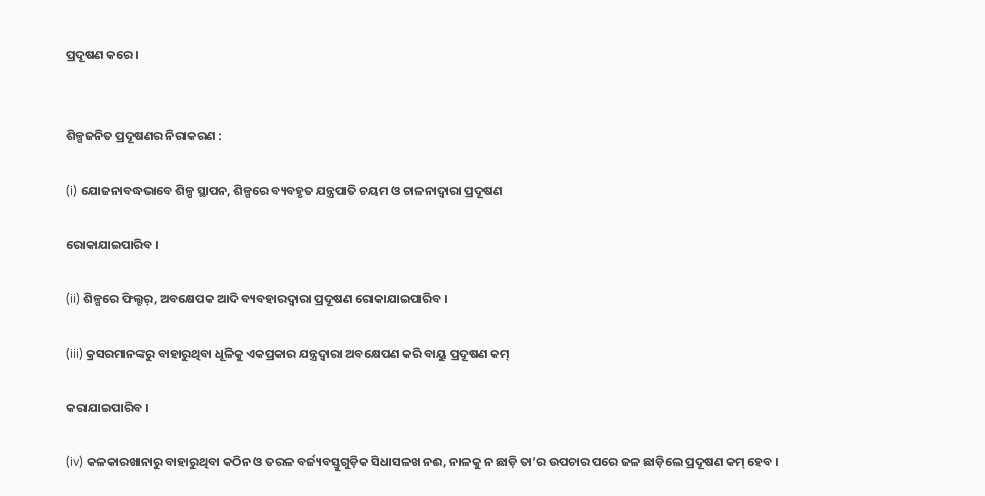ପ୍ରଦୂଷଣ କରେ।


ଶିଳ୍ପଜନିତ ପ୍ରଦୂଷଣର ନିରାକରଣ :

(i) ଯୋଜନାବଦ୍ଧଭାବେ ଶିଳ୍ପ ସ୍ଥାପନ, ଶିଳ୍ପରେ ବ୍ୟବହୃତ ଯନ୍ତ୍ରପାତି ଚୟମ ଓ ଚାଳନାଦ୍ଵାରା ପ୍ରଦୂଷଣ

ରୋକାଯାଇପାରିବ ।

(ii) ଶିଳ୍ପରେ ଫିଲ୍ଟର୍, ଅବକ୍ଷେପକ ଆଦି ବ୍ୟବହାରଦ୍ଵାରା ପ୍ରଦୂଷଣ ରୋକାଯାଇପାରିବ ।

(iii) କ୍ରସରମାନଙ୍କରୁ ବାହାରୁଥିବା ଧୂଳିକୁ ଏକପ୍ରକାର ଯନ୍ତ୍ରଦ୍ୱାରା ଅବକ୍ଷେପଣ କରି ବାୟୁ ପ୍ରଦୂଷଣ କମ୍

କରାଯାଇପାରିବ ।

(iv) କଳକାରଖାନାରୁ ବାହାରୁଥିବା କଠିନ ଓ ତରଳ ବର୍ଜ୍ୟବସ୍ତୁଗୁଡ଼ିକ ସିଧାସଳଖ ନଈ, ନାଳକୁ ନ ଛାଡ଼ି ତା’ର ଉପଚାର ପରେ ଜଳ ଛାଡ଼ିଲେ ପ୍ରଦୂଷଣ କମ୍ ହେବ ।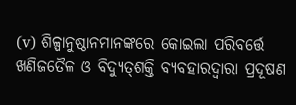(v) ଶିଳ୍ପାନୁଷ୍ଠାନମାନଙ୍କରେ କୋଇଲା ପରିବର୍ତ୍ତେ ଖଣିଜତୈଳ ଓ ବିଦ୍ୟୁତ୍‌ଶକ୍ତି ବ୍ୟବହାରଦ୍ଵାରା ପ୍ରଦୂଷଣ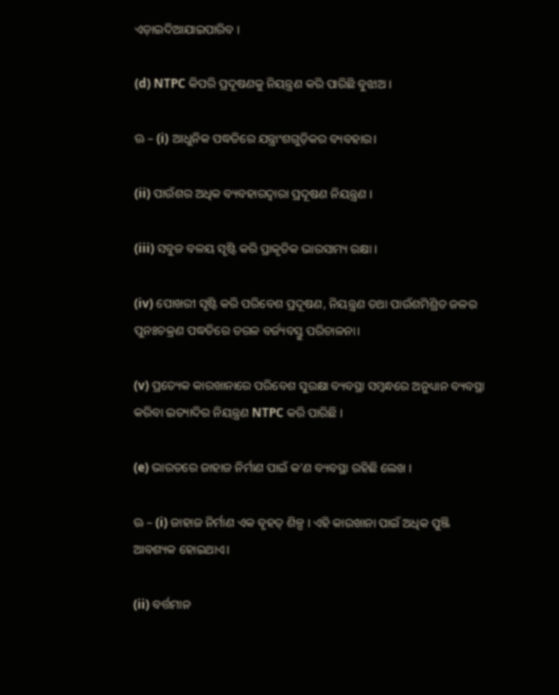ଏଡ଼ାଇଦିଆଯାଇପାରିବ ।

(d) NTPC କିପରି ପ୍ରଦୂଷଣକୁ ନିୟନ୍ତ୍ରଣ କରି ପାରିଛି ବୁଝାଅ ।

ଊ – (i) ଆଧୁନିକ ପଦ୍ଧତିରେ ଯନ୍ତ୍ରାଂଶଗୁଡ଼ିକର ବ୍ୟବହାର।

(ii) ପାଉଁଶର ଅଧିକ ବ୍ୟବହାରଦ୍ୱାରା ପ୍ରଦୂଷଣ ନିୟନ୍ତ୍ରଣ ।

(iii) ସବୁଜ ବଳୟ ସୃଷ୍ଟି କରି ପ୍ରାକୃତିକ ଭାରସାମ୍ୟ ରକ୍ଷା ।

(iv) ପୋଖରୀ ସୃଷ୍ଟି କରି ପରିବେଶ ପ୍ରଦୂଷଣ, ନିୟନ୍ତ୍ରଣ ତଥା ପାଉଁଶମିଶ୍ରିତ ଜଳର ପୁନଃଚକ୍ରଣ ପଦ୍ଧତିରେ ତରଳ ବର୍ଜ୍ୟବସ୍ତୁ ପରିଚାଳନା।

(v) ପ୍ରତ୍ୟେକ କାରଖାନାରେ ପରିବେଶ ସୁରକ୍ଷା ବ୍ୟବସ୍ଥା ସମ୍ବନ୍ଧରେ ଅନୁଧ୍ୟାନ ବ୍ୟବସ୍ଥା କରିବା ଇତ୍ୟାଦିର ନିୟନ୍ତ୍ରଣ NTPC କରି ପାରିଛି ।

(e) ଭାରତରେ ଜାହାଜ ନିର୍ମାଣ ପାଇଁ କ’ଣ ବ୍ୟବସ୍ଥା ରହିଛି ଲେଖ ।

ଊ – (i) ଜାହାଜ ନିର୍ମାଣ ଏକ ବୃହତ୍ ଶିଳ୍ପ । ଏହି କାରଖାନା ପାଇଁ ଅଧିକ ପୁଞ୍ଜି ଆବଶ୍ୟକ ହୋଇଥାଏ।

(ii) ବର୍ତ୍ତମାନ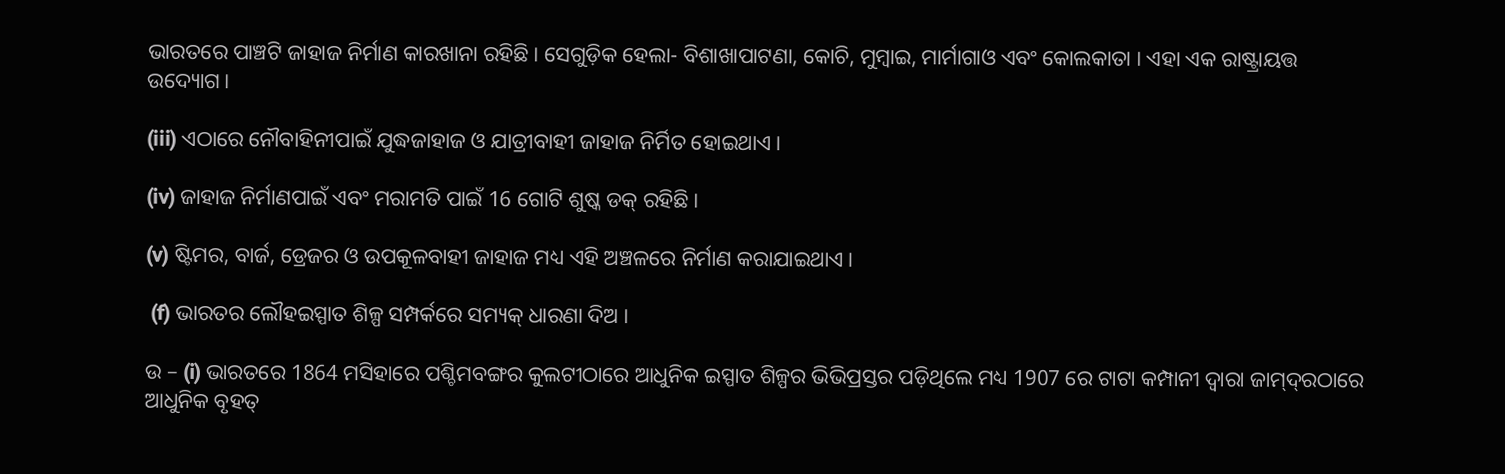ଭାରତରେ ପାଞ୍ଚଟି ଜାହାଜ ନିର୍ମାଣ କାରଖାନା ରହିଛି। ସେଗୁଡ଼ିକ ହେଲା- ବିଶାଖାପାଟଣା, କୋଚି, ମୁମ୍ବାଇ, ମାର୍ମାଗାଓ ଏବଂ କୋଲକାତା । ଏହା ଏକ ରାଷ୍ଟ୍ରାୟତ୍ତ ଉଦ୍ୟୋଗ।

(iii) ଏଠାରେ ନୌବାହିନୀପାଇଁ ଯୁଦ୍ଧଜାହାଜ ଓ ଯାତ୍ରୀବାହୀ ଜାହାଜ ନିର୍ମିତ ହୋଇଥାଏ।

(iv) ଜାହାଜ ନିର୍ମାଣପାଇଁ ଏବଂ ମରାମତି ପାଇଁ 16 ଗୋଟି ଶୁଷ୍କ ଡକ୍ ରହିଛି।

(v) ଷ୍ଟିମର, ବାର୍ଜ, ଡ୍ରେଜର ଓ ଉପକୂଳବାହୀ ଜାହାଜ ମଧ୍ୟ ଏହି ଅଞ୍ଚଳରେ ନିର୍ମାଣ କରାଯାଇଥାଏ।

 (f) ଭାରତର ଲୌହଇସ୍ପାତ ଶିଳ୍ପ ସମ୍ପର୍କରେ ସମ୍ୟକ୍ ଧାରଣା ଦିଅ ।

ଉ – (i) ଭାରତରେ 1864 ମସିହାରେ ପଶ୍ଚିମବଙ୍ଗର କୁଲଟୀଠାରେ ଆଧୁନିକ ଇସ୍ପାତ ଶିଳ୍ପର ଭିଭିପ୍ରସ୍ତର ପଡ଼ିଥିଲେ ମଧ୍ୟ 1907 ରେ ଟାଟା କମ୍ପାନୀ ଦ୍ୱାରା ଜାମ୍‌ଦ୍‌ରଠାରେ ଆଧୁନିକ ବୃହତ୍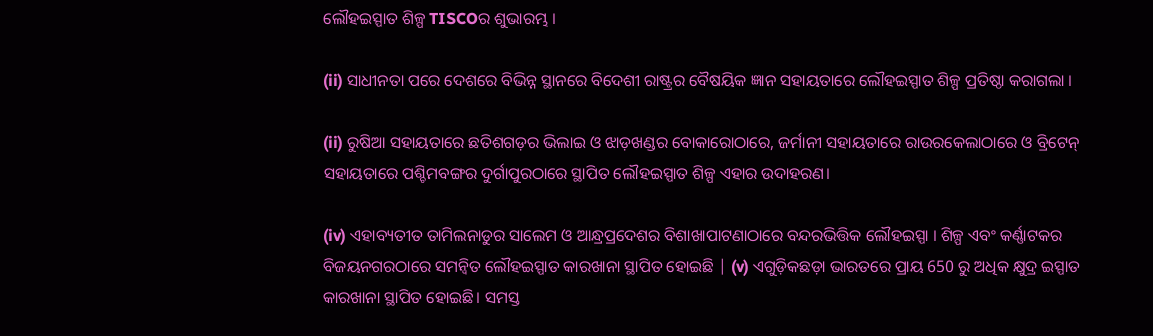ଲୌହଇସ୍ପାତ ଶିଳ୍ପ TISCOର ଶୁଭାରମ୍ଭ ।

(ii) ସାଧୀନତା ପରେ ଦେଶରେ ବିଭିନ୍ନ ସ୍ଥାନରେ ବିଦେଶୀ ରାଷ୍ଟ୍ରର ବୈଷୟିକ ଜ୍ଞାନ ସହାୟତାରେ ଲୌହଇସ୍ପାତ ଶିଳ୍ପ ପ୍ରତିଷ୍ଠା କରାଗଲା ।

(ii) ରୁଷିଆ ସହାୟତାରେ ଛତିଶଗଡ଼ର ଭିଲାଇ ଓ ଝାଡ଼ଖଣ୍ଡର ବୋକାରୋଠାରେ, ଜର୍ମାନୀ ସହାୟତାରେ ରାଉରକେଲାଠାରେ ଓ ବ୍ରିଟେନ୍ ସହାୟତାରେ ପଶ୍ଚିମବଙ୍ଗର ଦୁର୍ଗାପୁରଠାରେ ସ୍ଥାପିତ ଲୌହଇସ୍ପାତ ଶିଳ୍ପ ଏହାର ଉଦାହରଣ।

(iv) ଏହାବ୍ୟତୀତ ତାମିଲନାଡୁର ସାଲେମ ଓ ଆନ୍ଧ୍ରପ୍ରଦେଶର ବିଶାଖାପାଟଣାଠାରେ ବନ୍ଦରଭିତ୍ତିକ ଲୌହଇସ୍ପା । ଶିଳ୍ପ ଏବଂ କର୍ଣ୍ଣାଟକର ବିଜୟନଗରଠାରେ ସମନ୍ବିତ ଲୌହଇସ୍ପାତ କାରଖାନା ସ୍ଥାପିତ ହୋଇଛି | (v) ଏଗୁଡ଼ିକଛଡ଼ା ଭାରତରେ ପ୍ରାୟ 650 ରୁ ଅଧିକ କ୍ଷୁଦ୍ର ଇସ୍ପାତ କାରଖାନା ସ୍ଥାପିତ ହୋଇଛି। ସମସ୍ତ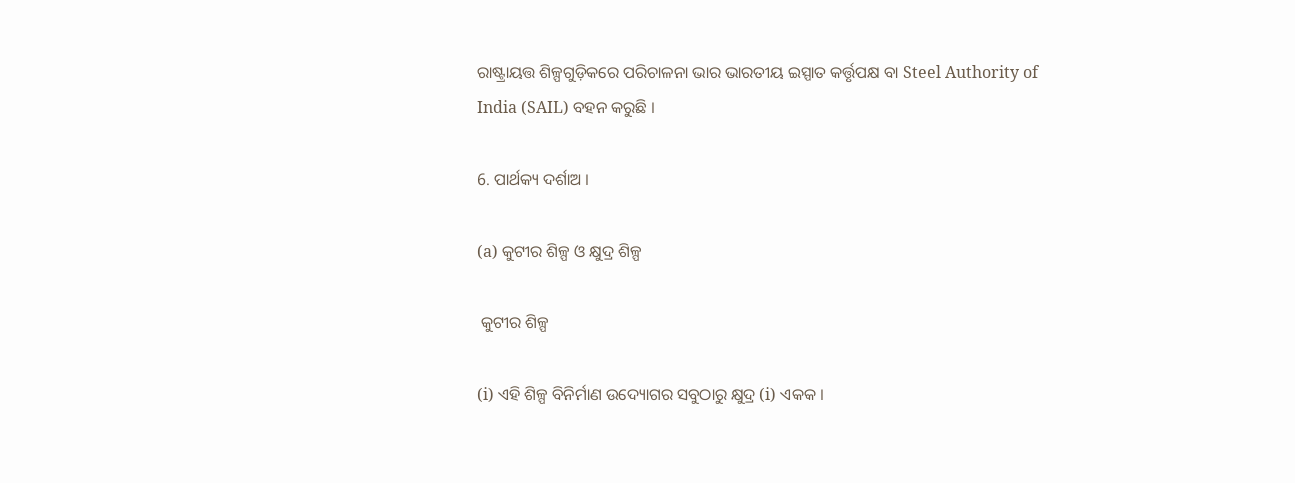ରାଷ୍ଟ୍ରାୟତ୍ତ ଶିଳ୍ପଗୁଡ଼ିକରେ ପରିଚାଳନା ଭାର ଭାରତୀୟ ଇସ୍ପାତ କର୍ତ୍ତୃପକ୍ଷ ବା Steel Authority of India (SAIL) ବହନ କରୁଛି ।

6. ପାର୍ଥକ୍ୟ ଦର୍ଶାଅ ।

(a) କୁଟୀର ଶିଳ୍ପ ଓ କ୍ଷୁଦ୍ର ଶିଳ୍ପ

 କୁଟୀର ଶିଳ୍ପ

(i) ଏହି ଶିଳ୍ପ ବିନିର୍ମାଣ ଉଦ୍ୟୋଗର ସବୁଠାରୁ କ୍ଷୁଦ୍ର (i) ଏକକ ।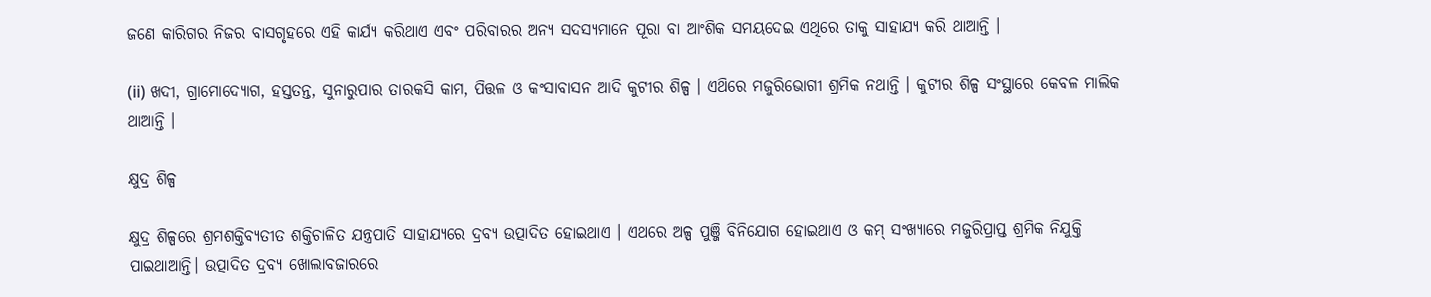ଜଣେ କାରିଗର ନିଜର ବାସଗୃହରେ ଏହି କାର୍ଯ୍ୟ କରିଥାଏ ଏବଂ ପରିବାରର ଅନ୍ୟ ସଦସ୍ୟମାନେ ପୂରା ବା ଆଂଶିକ ସମୟଦେଇ ଏଥିରେ ତାକୁ ସାହାଯ୍ୟ କରି ଥାଆନ୍ତି ।

(ii) ଖଦୀ, ଗ୍ରାମୋଦ୍ୟୋଗ, ହସ୍ତତନ୍ତ, ସୁନାରୁପାର ତାରକସି କାମ, ପିତ୍ତଳ ଓ କଂସାବାସନ ଆଦି କୁଟୀର ଶିଳ୍ପ । ଏଥ‌ିରେ ମଜୁରିଭୋଗୀ ଶ୍ରମିକ ନଥାନ୍ତି । କୁଟୀର ଶିଳ୍ପ ସଂସ୍ଥାରେ କେବଳ ମାଲିକ ଥାଆନ୍ତି ।

କ୍ଷୁଦ୍ର ଶିଳ୍ପ

କ୍ଷୁଦ୍ର ଶିଳ୍ପରେ ଶ୍ରମଶକ୍ତିବ୍ୟତୀତ ଶକ୍ତିଚାଳିତ ଯନ୍ତ୍ରପାତି ସାହାଯ୍ୟରେ ଦ୍ରବ୍ୟ ଉତ୍ପାଦିତ ହୋଇଥାଏ । ଏଥରେ ଅଳ୍ପ ପୁଞ୍ଜି ବିନିଯୋଗ ହୋଇଥାଏ ଓ କମ୍ ସଂଖ୍ୟାରେ ମଜୁରିପ୍ରାପ୍ତ ଶ୍ରମିକ ନିଯୁକ୍ତି ପାଇଥାଆନ୍ତି। ଉତ୍ପାଦିତ ଦ୍ରବ୍ୟ ଖୋଲାବଜାରରେ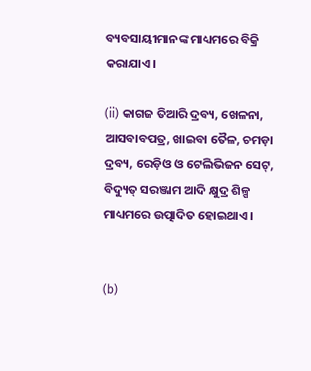ବ୍ୟବସାୟୀମାନଙ୍କ ମାଧ୍ୟମରେ ବିକ୍ରି କରାଯାଏ।

(ii) କାଗଜ ତିଆରି ଦ୍ରବ୍ୟ, ଖେଳନା, ଆସବାବପତ୍ର, ଖାଇବା ତୈଳ, ଚମଡ଼ା ଦ୍ରବ୍ୟ, ରେଡ଼ିଓ ଓ ଟେଲିଭିଜନ ସେଟ୍, ବିଦ୍ୟୁତ୍ ସରଞ୍ଜାମ ଆଦି କ୍ଷୁଦ୍ର ଶିଳ୍ପ ମାଧ୍ୟମରେ ଉତ୍ପାଦିତ ହୋଇଥାଏ ।


(b)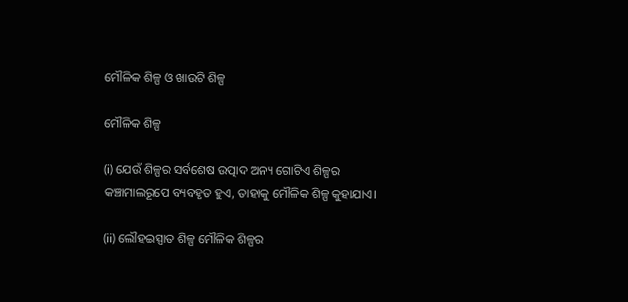ମୌଳିକ ଶିଳ୍ପ ଓ ଖାଉଟି ଶିଳ୍ପ

ମୌଳିକ ଶିଳ୍ପ

(i) ଯେଉଁ ଶିଳ୍ପର ସର୍ବଶେଷ ଉତ୍ପାଦ ଅନ୍ୟ ଗୋଟିଏ ଶିଳ୍ପର କଞ୍ଚାମାଲରୂପେ ବ୍ୟବହୃତ ହୁଏ, ତାହାକୁ ମୌଳିକ ଶିଳ୍ପ କୁହାଯାଏ।

(ii) ଲୌହଇସ୍ପାତ ଶିଳ୍ପ ମୌଳିକ ଶିଳ୍ପର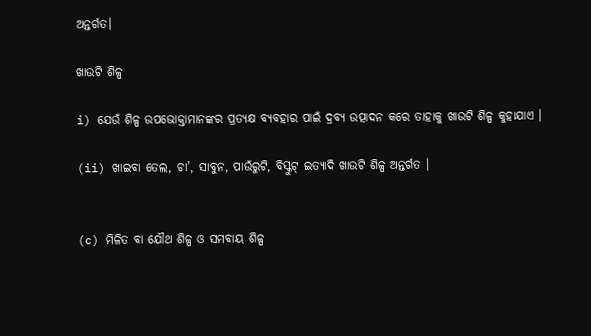ଅନ୍ତର୍ଗତ।

ଖାଉଟି ଶିଳ୍ପ

i) ଯେଉଁ ଶିଳ୍ପ ଉପଭୋକ୍ତାମାନଙ୍କର ପ୍ରତ୍ୟକ୍ଷ ବ୍ୟବହାର ପାଇଁ ଦ୍ରବ୍ୟ ଉତ୍ପାଦନ କରେ ତାହାକୁ ଖାଉଟି ଶିଳ୍ପ କୁହାଯାଏ ।

(ii) ଖାଇବା ତେଲ, ଚା’, ସାବୁନ, ପାଉଁରୁଟି, ବିସ୍କୁଟ୍ ଇତ୍ୟାଦି ଖାଉଟି ଶିଳ୍ପ ଅନ୍ତର୍ଗତ ।


(c) ମିଳିତ ବା ଯୌଥ ଶିଳ୍ପ ଓ ସମବାୟ ଶିଳ୍ପ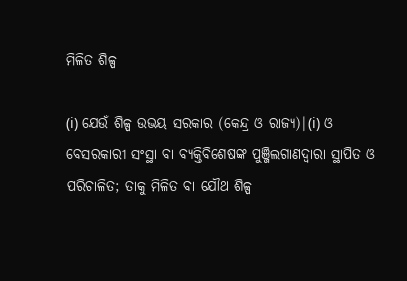ମିଳିତ ଶିଳ୍ପ

(i) ଯେଉଁ ଶିଳ୍ପ ଉଭୟ ସରକାର (କେନ୍ଦ୍ର ଓ ରାଜ୍ୟ)|(i) ଓ ବେସରକାରୀ ସଂସ୍ଥା ବା ବ୍ୟକ୍ତିବିଶେଷଙ୍କ ପୁଞ୍ଜିଲଗାଣଦ୍ବାରା ସ୍ଥାପିତ ଓ ପରିଚାଳିତ; ତାକୁ ମିଳିତ ବା ଯୌଥ ଶିଳ୍ପ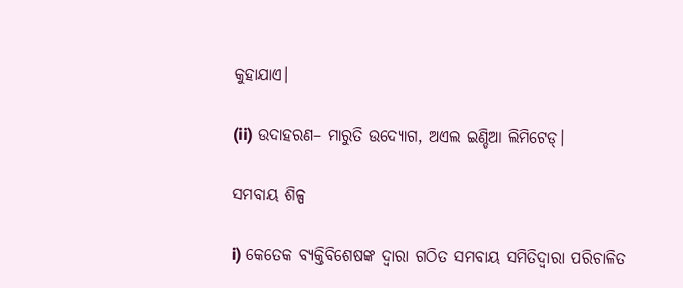କୁହାଯାଏ।

(ii) ଉଦାହରଣ– ମାରୁତି ଉଦ୍ୟୋଗ, ଅଏଲ ଇଣ୍ଡିଆ ଲିମିଟେଡ୍।

ସମବାୟ ଶିଳ୍ପ

i) କେତେକ ବ୍ୟକ୍ତିବିଶେଷଙ୍କ ଦ୍ବାରା ଗଠିତ ସମବାୟ ସମିତିଦ୍ଵାରା ପରିଚାଳିତ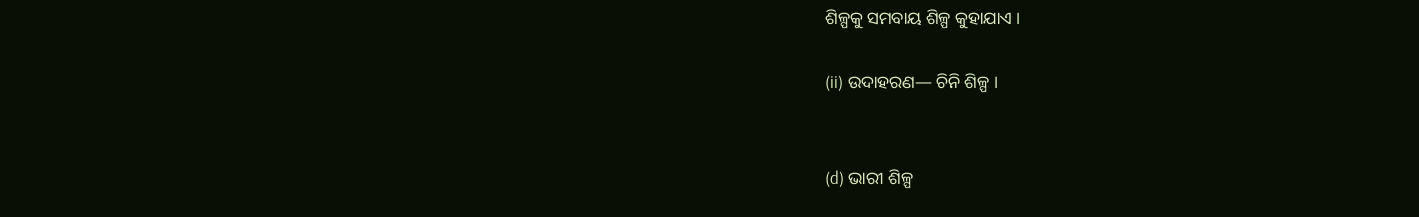ଶିଳ୍ପକୁ ସମବାୟ ଶିଳ୍ପ କୁହାଯାଏ ।

(ii) ଉଦାହରଣ— ଚିନି ଶିଳ୍ପ ।


(d) ଭାରୀ ଶିଳ୍ପ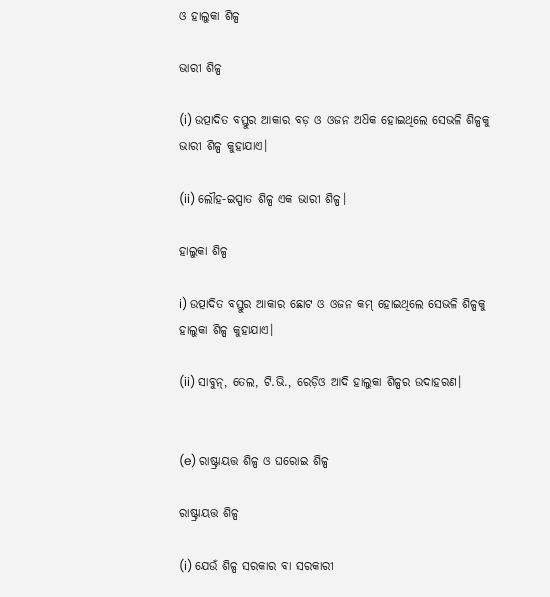ଓ ହାଲୁକା ଶିଳ୍ପ

ଭାରୀ ଶିଳ୍ପ

(i) ଉତ୍ପାଦିତ ବସ୍ତୁର ଆକାର ବଡ଼ ଓ ଓଜନ ଅଧ‌ିକ ହୋଇଥିଲେ ସେଭଳି ଶିଳ୍ପକୁ ଭାରୀ ଶିଳ୍ପ କୁହାଯାଏ।

(ii) ଲୌହ-ଇସ୍ପାତ ଶିଳ୍ପ ଏକ ଭାରୀ ଶିଳ୍ପ।

ହାଲୁକା ଶିଳ୍ପ

i) ଉତ୍ପାଦିତ ବସ୍ତୁର ଆକାର ଛୋଟ ଓ ଓଜନ କମ୍ ହୋଇଥିଲେ ସେଭଳି ଶିଳ୍ପକୁ ହାଲୁକା ଶିଳ୍ପ କୁହାଯାଏ।

(ii) ସାବୁନ୍, ତେଲ, ଟି.ଭି., ରେଡ଼ିଓ ଆଦି ହାଲୁକା ଶିଳ୍ପର ଉଦାହରଣ।


(e) ରାଷ୍ଟ୍ରାୟତ୍ତ ଶିଳ୍ପ ଓ ଘରୋଇ ଶିଳ୍ପ

ରାଷ୍ଟ୍ରାୟତ୍ତ ଶିଳ୍ପ

(i) ଯେଉଁ ଶିଳ୍ପ ସରକାର ବା ସରକାରୀ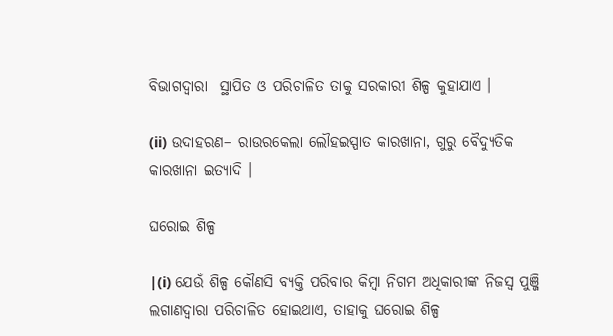ବିଭାଗଦ୍ଵାରା  ସ୍ଥାପିତ ଓ ପରିଚାଳିତ ତାକୁ ସରକାରୀ ଶିଳ୍ପ କୁହାଯାଏ ।

(ii) ଉଦାହରଣ– ରାଉରକେଲା ଲୌହଇସ୍ପାତ କାରଖାନା, ଗୁରୁ ବୈଦ୍ୟୁତିକ କାରଖାନା ଇତ୍ୟାଦି ।

ଘରୋଇ ଶିଳ୍ପ

|(i) ଯେଉଁ ଶିଳ୍ପ କୌଣସି ବ୍ୟକ୍ତି ପରିବାର କିମ୍ବା ନିଗମ ଅଧିକାରୀଙ୍କ ନିଜସ୍ଵ ପୁଞ୍ଜି ଲଗାଣଦ୍ଵାରା ପରିଚାଳିତ ହୋଇଥାଏ, ତାହାକୁ ଘରୋଇ ଶିଳ୍ପ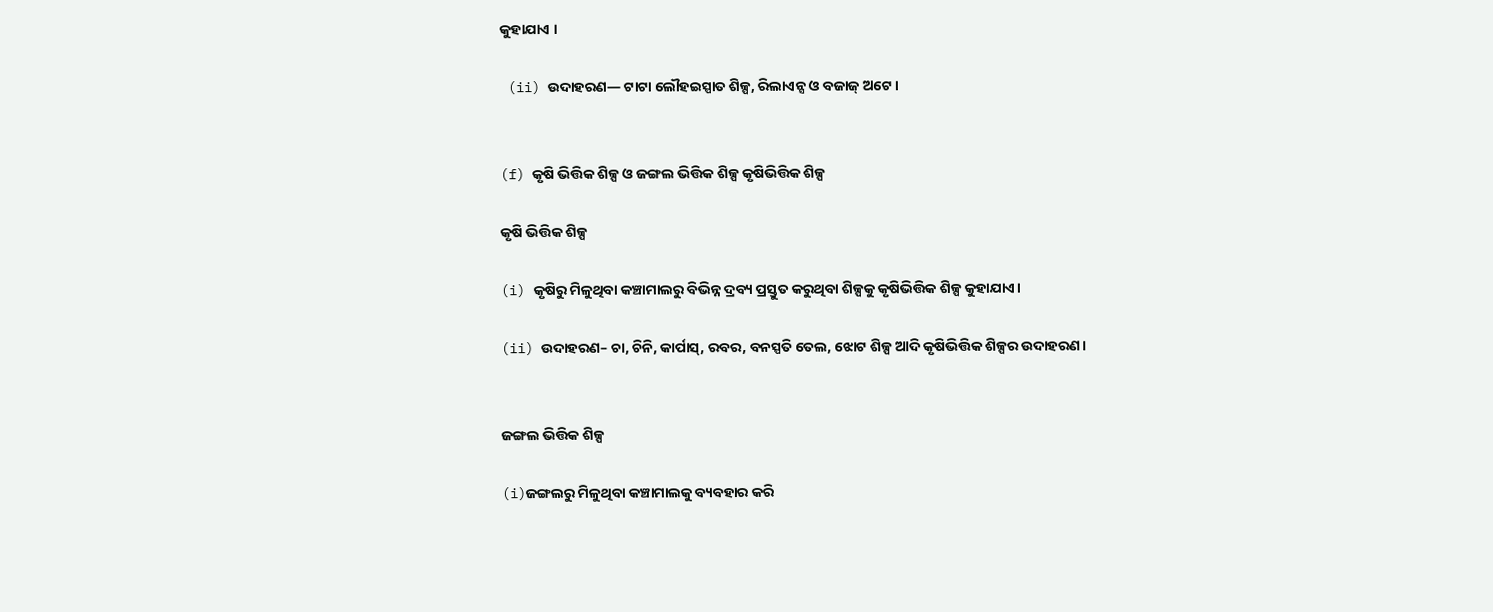କୁହାଯାଏ ।

 (ii) ଉଦାହରଣ— ଟାଟା ଲୌହଇସ୍ପାତ ଶିଳ୍ପ, ରିଲାଏନ୍ସ ଓ ବଜାଜ୍ ଅଟେ ।


(f) କୃଷି ଭିତ୍ତିକ ଶିଳ୍ପ ଓ ଜଙ୍ଗଲ ଭିତ୍ତିକ ଶିଳ୍ପ କୃଷିଭିତ୍ତିକ ଶିଳ୍ପ

କୃଷି ଭିତ୍ତିକ ଶିଳ୍ପ

(i) କୃଷିରୁ ମିଳୁଥିବା କଞ୍ଚାମାଲରୁ ବିଭିନ୍ନ ଦ୍ରବ୍ୟ ପ୍ରସ୍ତୁତ କରୁଥିବା ଶିଳ୍ପକୁ କୃଷିଭିତ୍ତିକ ଶିଳ୍ପ କୁହାଯାଏ।

(ii) ଉଦାହରଣ– ଚା, ଚିନି, କାର୍ପାସ୍, ରବର, ବନସ୍ପତି ତେଲ, ଝୋଟ ଶିଳ୍ପ ଆଦି କୃଷିଭିତ୍ତିକ ଶିଳ୍ପର ଉଦାହରଣ।


ଜଙ୍ଗଲ ଭିତ୍ତିକ ଶିଳ୍ପ

(i)ଜଙ୍ଗଲରୁ ମିଳୁଥିବା କଞ୍ଚାମାଲକୁ ବ୍ୟବହାର କରି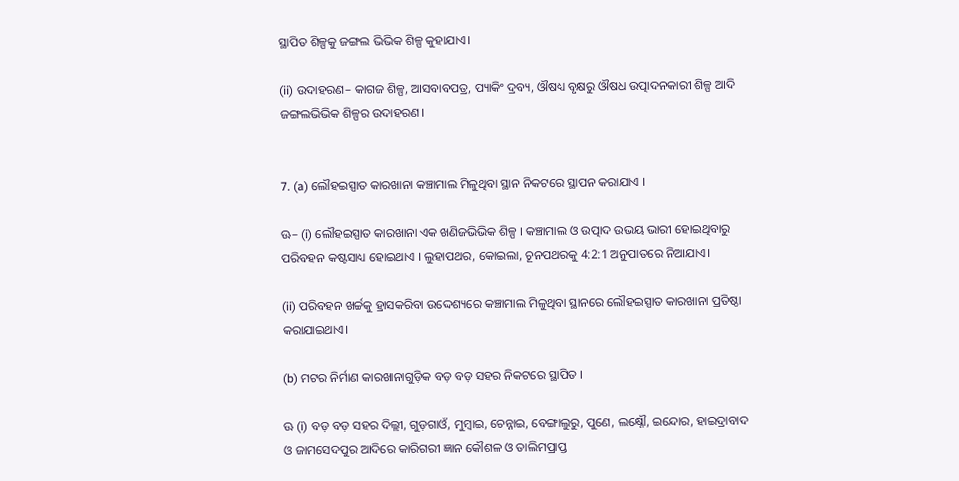ସ୍ଥାପିତ ଶିଳ୍ପକୁ ଜଙ୍ଗଲ ଭିଭିକ ଶିଳ୍ପ କୁହାଯାଏ।

(ii) ଉଦାହରଣ– କାଗଜ ଶିଳ୍ପ, ଆସବାବପତ୍ର, ପ୍ୟାକିଂ ଦ୍ରବ୍ୟ, ଔଷଧ୍ୟ ବୃକ୍ଷରୁ ଔଷଧ ଉତ୍ପାଦନକାରୀ ଶିଳ୍ପ ଆଦି ଜଙ୍ଗଲଭିଭିକ ଶିଳ୍ପର ଉଦାହରଣ।


7. (a) ଲୌହଇସ୍ପାତ କାରଖାନା କଞ୍ଚାମାଲ ମିଳୁଥିବା ସ୍ଥାନ ନିକଟରେ ସ୍ଥାପନ କରାଯାଏ ।

ଊ– (i) ଲୌହଇସ୍ପାତ କାରଖାନା ଏକ ଖଣିଜଭିଭିକ ଶିଳ୍ପ । କଞ୍ଚାମାଲ ଓ ଉତ୍ପାଦ ଉଭୟ ଭାରୀ ହୋଇଥିବାରୁ ପରିବହନ କଷ୍ଟସାଧ୍ୟ ହୋଇଥାଏ । ଲୁହାପଥର, କୋଇଲା, ଚୂନପଥରକୁ 4:2:1 ଅନୁପାତରେ ନିଆଯାଏ।

(ii) ପରିବହନ ଖର୍ଚ୍ଚକୁ ହ୍ରାସକରିବା ଉଦ୍ଦେଶ୍ୟରେ କଞ୍ଚାମାଲ ମିଳୁଥିବା ସ୍ଥାନରେ ଲୌହଇସ୍ପାତ କାରଖାନା ପ୍ରତିଷ୍ଠା କରାଯାଇଥାଏ।

(b) ମଟର ନିର୍ମାଣ କାରଖାନାଗୁଡ଼ିକ ବଡ଼ ବଡ଼ ସହର ନିକଟରେ ସ୍ଥାପିତ ।

ଊ (i) ବଡ଼ ବଡ଼ ସହର ଦିଲ୍ଲୀ, ଗୁଡ଼ଗାଓଁ, ମୁମ୍ବାଇ, ଚେନ୍ନାଇ, ବେଙ୍ଗାଲୁରୁ, ପୁଣେ, ଲକ୍ଷ୍ନୌ, ଇନ୍ଦୋର, ହାଇଦ୍ରାବାଦ ଓ ଜାମସେଦପୁର ଆଦିରେ କାରିଗରୀ ଜ୍ଞାନ କୌଶଳ ଓ ତାଲିମପ୍ରାପ୍ତ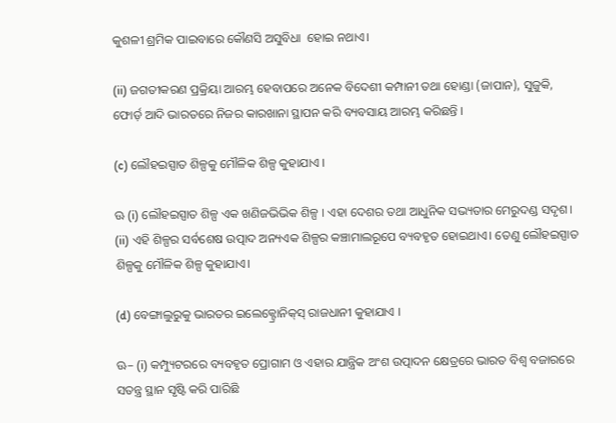କୁଶଳୀ ଶ୍ରମିକ ପାଇବାରେ କୌଣସି ଅସୁବିଧା  ହୋଇ ନଥାଏ।

(ii) ଜଗତୀକରଣ ପ୍ରକ୍ରିୟା ଆରମ୍ଭ ହେବାପରେ ଅନେକ ବିଦେଶୀ କମ୍ପାନୀ ତଥା ହୋଣ୍ଡା (ଜାପାନ), ସୁଜୁକି, ଫୋର୍ଡ଼ ଆଦି ଭାରତରେ ନିଜର କାରଖାନା ସ୍ଥାପନ କରି ବ୍ୟବସାୟ ଆରମ୍ଭ କରିଛନ୍ତି ।

(c) ଲୌହଇସ୍ପାତ ଶିଳ୍ପକୁ ମୌଳିକ ଶିଳ୍ପ କୁହାଯାଏ ।

ଊ (i) ଲୌହଇସ୍ପାତ ଶିଳ୍ପ ଏକ ଖଣିଜଭିଭିକ ଶିଳ୍ପ । ଏହା ଦେଶର ତଥା ଆଧୁନିକ ସଭ୍ୟତାର ମେରୁଦଣ୍ଡ ସଦୃଶ। (ii) ଏହି ଶିଳ୍ପର ସର୍ବଶେଷ ଉତ୍ପାଦ ଅନ୍ୟଏକ ଶିଳ୍ପର କଞ୍ଚାମାଲରୂପେ ବ୍ୟବହୃତ ହୋଇଥାଏ। ତେଣୁ ଲୌହଇସ୍ପାତ ଶିଳ୍ପକୁ ମୌଳିକ ଶିଳ୍ପ କୁହାଯାଏ।

(d) ବେଙ୍ଗାଲୁରୁକୁ ଭାରତର ଇଲେକ୍ଟ୍ରୋନିକ୍‌ସ୍ ରାଜଧାନୀ କୁହାଯାଏ ।

ଊ– (i) କମ୍ପ୍ୟୁଟରରେ ବ୍ୟବହୃତ ପ୍ରୋଗାମ ଓ ଏହାର ଯାନ୍ତ୍ରିକ ଅଂଶ ଉତ୍ପାଦନ କ୍ଷେତ୍ରରେ ଭାରତ ବିଶ୍ବ ବଜାରରେ ସତନ୍ତ୍ର ସ୍ଥାନ ସୃଷ୍ଟି କରି ପାରିଛି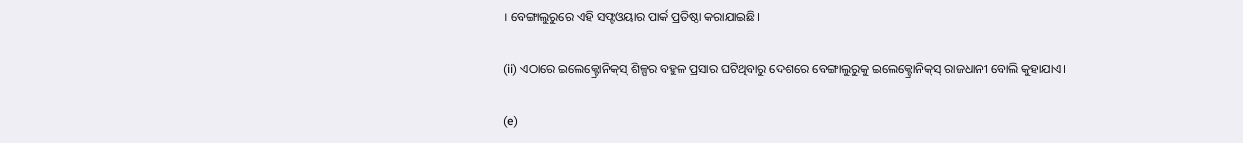। ବେଙ୍ଗାଲୁରୁରେ ଏହି ସଫ୍ଟଓୟାର ପାର୍କ ପ୍ରତିଷ୍ଠା କରାଯାଇଛି।

(ii) ଏଠାରେ ଇଲେକ୍ଟ୍ରୋନିକ୍‌ସ୍ ଶିଳ୍ପର ବହୁଳ ପ୍ରସାର ଘଟିଥିବାରୁ ଦେଶରେ ବେଙ୍ଗାଲୁରୁକୁ ଇଲେକ୍ଟ୍ରୋନିକ୍‌ସ୍ ରାଜଧାନୀ ବୋଲି କୁହାଯାଏ।

(e)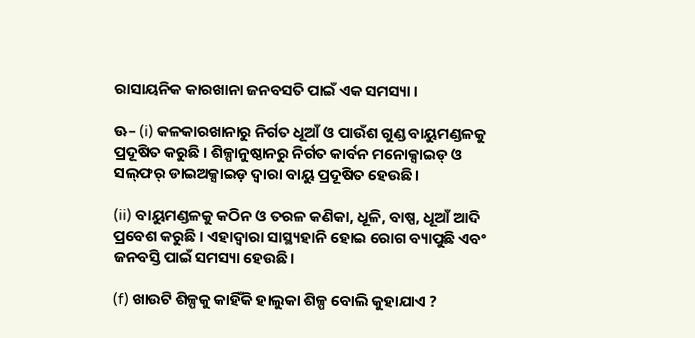ରାସାୟନିକ କାରଖାନା ଜନବସତି ପାଇଁ ଏକ ସମସ୍ୟା ।

ଊ– (i) କଳକାରଖାନାରୁ ନିର୍ଗତ ଧୂଆଁ ଓ ପାଉଁଶ ଗୁଣ୍ଡ ବାୟୁମଣ୍ଡଳକୁ ପ୍ରଦୂଷିତ କରୁଛି । ଶିଳ୍ପାନୁଷ୍ଠାନରୁ ନିର୍ଗତ କାର୍ବନ ମନୋକ୍ସାଇଡ୍ ଓ ସଲ୍‌ଫର୍ ଡାଇଅକ୍ସାଇଡ଼ ଦ୍ବାରା ବାୟୁ ପ୍ରଦୂଷିତ ହେଉଛି।

(ii) ବାୟୁମଣ୍ଡଳକୁ କଠିନ ଓ ତରଳ କଣିକା, ଧୂଳି, ବାଷ୍ପ, ଧୂଆଁ ଆଦି ପ୍ରବେଶ କରୁଛି । ଏହାଦ୍ବାରା ସାସ୍ଥ୍ୟହାନି ହୋଇ ରୋଗ ବ୍ୟାପୁଛି ଏବଂ ଜନବସ୍ତି ପାଇଁ ସମସ୍ୟା ହେଉଛି।

(f) ଖାଉଟି ଶିଳ୍ପକୁ କାହିଁକି ହାଲୁକା ଶିଳ୍ପ ବୋଲି କୁହାଯାଏ ?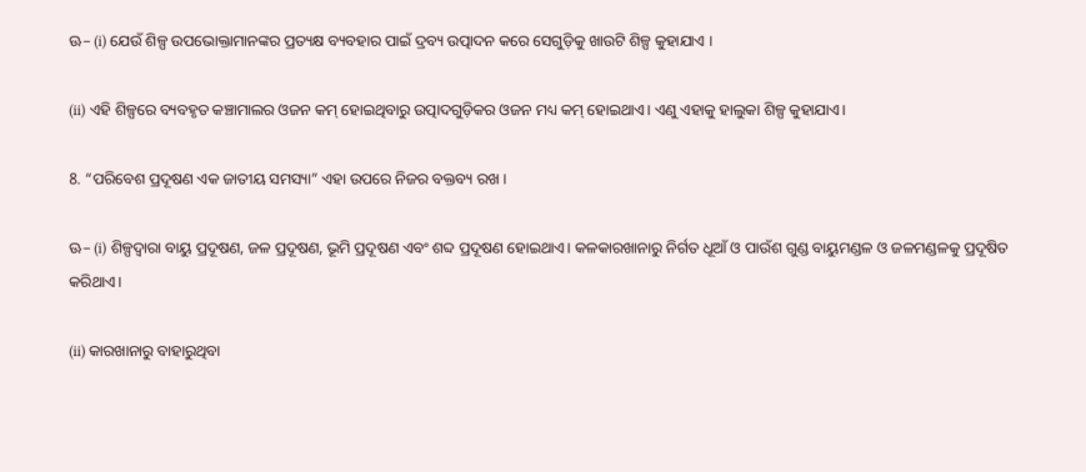ଊ– (i) ଯେଉଁ ଶିଳ୍ପ ଉପଭୋକ୍ତାମାନଙ୍କର ପ୍ରତ୍ୟକ୍ଷ ବ୍ୟବହାର ପାଇଁ ଦ୍ରବ୍ୟ ଉତ୍ପାଦନ କରେ ସେଗୁଡ଼ିକୁ ଖାଉଟି ଶିଳ୍ପ କୁହାଯାଏ ।

(ii) ଏହି ଶିଳ୍ପରେ ବ୍ୟବହୃତ କଞ୍ଚାମାଲର ଓଜନ କମ୍ ହୋଇଥିବାରୁ ଉତ୍ପାଦଗୁଡ଼ିକର ଓଜନ ମଧ୍ୟ କମ୍ ହୋଇଥାଏ। ଏଣୁ ଏହାକୁ ହାଲୁକା ଶିଳ୍ପ କୁହାଯାଏ।

8. “ପରିବେଶ ପ୍ରଦୂଷଣ ଏକ ଜାତୀୟ ସମସ୍ୟା” ଏହା ଉପରେ ନିଜର ବକ୍ତବ୍ୟ ରଖ ।

ଊ– (i) ଶିଳ୍ପଦ୍ବାରା ବାୟୁ ପ୍ରଦୂଷଣ, ଜଳ ପ୍ରଦୂଷଣ, ଭୂମି ପ୍ରଦୂଷଣ ଏବଂ ଶବ୍ଦ ପ୍ରଦୂଷଣ ହୋଇଥାଏ। କଳକାରଖାନାରୁ ନିର୍ଗତ ଧୂଆଁ ଓ ପାଉଁଶ ଗୁଣ୍ଡ ବାୟୁମଣ୍ଡଳ ଓ ଜଳମଣ୍ଡଳକୁ ପ୍ରଦୂଷିତ କରିଥାଏ।

(ii) କାରଖାନାରୁ ବାହାରୁଥିବା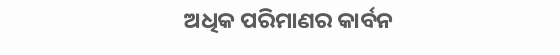ଅଧିକ ପରିମାଣର କାର୍ବନ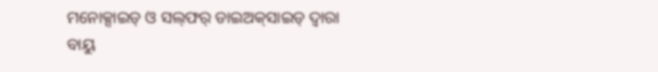ମନୋକ୍ସାଇଡ୍ ଓ ସଲ୍‌ଫର୍ ଡାଇଅକ୍‌ସାଇଡ୍ ଦ୍ବାରା ବାୟୁ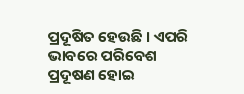ପ୍ରଦୂଷିତ ହେଉଛି । ଏପରି ଭାବରେ ପରିବେଶ ପ୍ରଦୂଷଣ ହୋଇ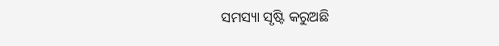ସମସ୍ୟା ସୃଷ୍ଟି କରୁଅଛି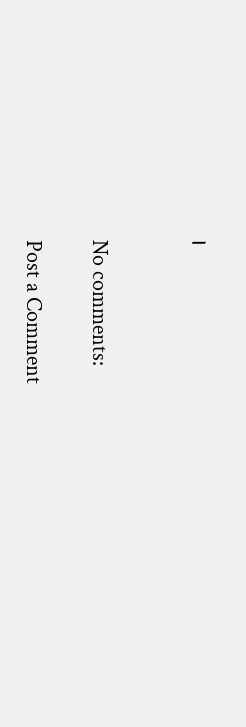।


No comments:

Post a Comment